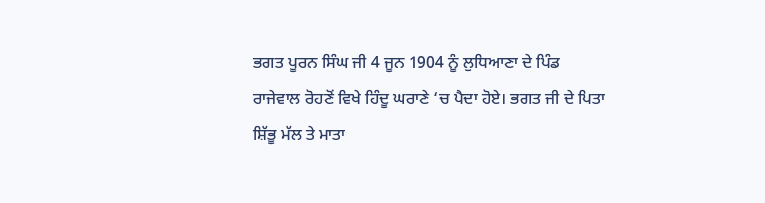ਭਗਤ ਪੂਰਨ ਸਿੰਘ ਜੀ 4 ਜੂਨ 1904 ਨੂੰ ਲੁਧਿਆਣਾ ਦੇ ਪਿੰਡ ਰਾਜੇਵਾਲ ਰੋਹਣੋਂ ਵਿਖੇ ਹਿੰਦੂ ਘਰਾਣੇ ‘ਚ ਪੈਦਾ ਹੋਏ। ਭਗਤ ਜੀ ਦੇ ਪਿਤਾ ਸ਼ਿੱਭੂ ਮੱਲ ਤੇ ਮਾਤਾ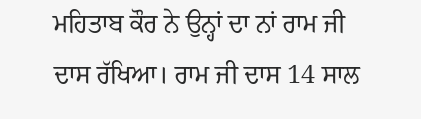ਮਹਿਤਾਬ ਕੌਰ ਨੇ ਉਨ੍ਹਾਂ ਦਾ ਨਾਂ ਰਾਮ ਜੀ ਦਾਸ ਰੱਖਿਆ। ਰਾਮ ਜੀ ਦਾਸ 14 ਸਾਲ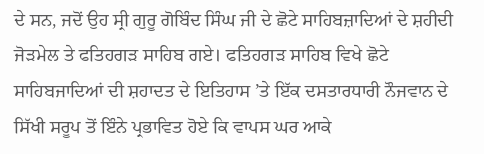ਦੇ ਸਨ, ਜਦੋਂ ਉਹ ਸ੍ਰੀ ਗੁਰੂ ਗੋਬਿੰਦ ਸਿੰਘ ਜੀ ਦੇ ਛੋਟੇ ਸਾਹਿਬਜ਼ਾਦਿਆਂ ਦੇ ਸ਼ਹੀਦੀ ਜੋੜਮੇਲ ਤੇ ਫਤਿਹਗੜ ਸਾਹਿਬ ਗਏ। ਫਤਿਹਗੜ ਸਾਹਿਬ ਵਿਖੇ ਛੋਟੇ ਸਾਹਿਬਜਾਦਿਆਂ ਦੀ ਸ਼ਹਾਦਤ ਦੇ ਇਤਿਹਾਸ ’ਤੇ ਇੱਕ ਦਸਤਾਰਧਾਰੀ ਨੌਜਵਾਨ ਦੇ ਸਿੱਖੀ ਸਰੂਪ ਤੋਂ ਇੰਨੇ ਪ੍ਰਭਾਵਿਤ ਹੋਏ ਕਿ ਵਾਪਸ ਘਰ ਆਕੇ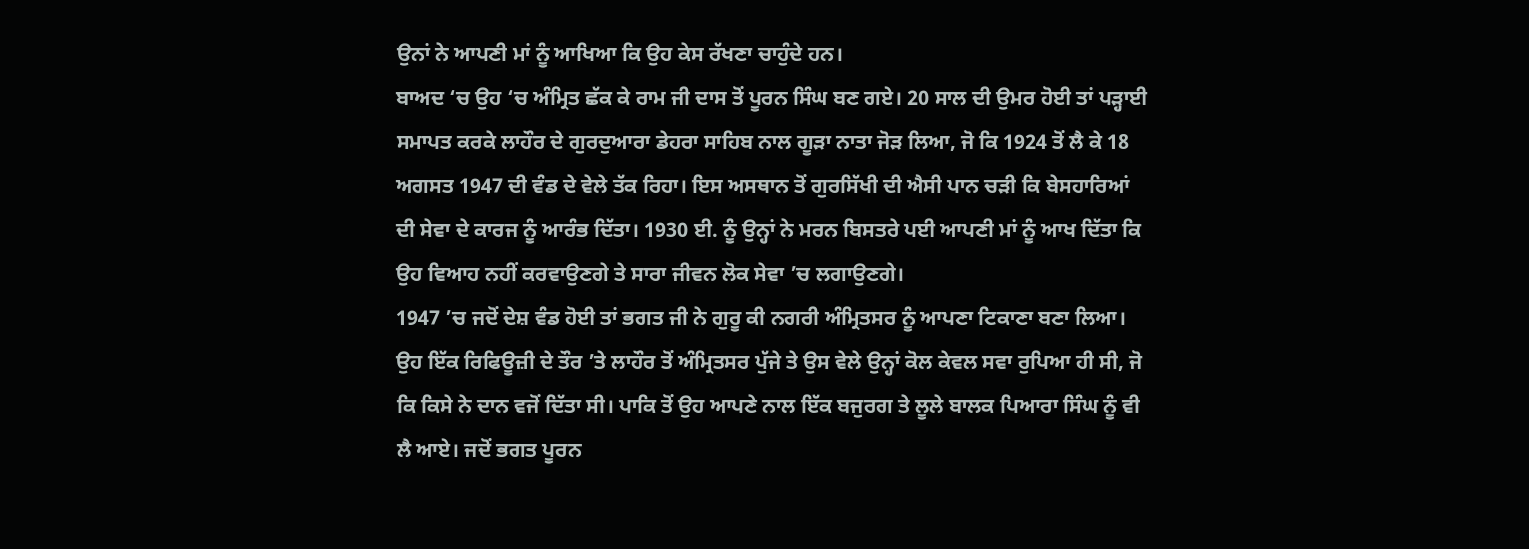ਉਨਾਂ ਨੇ ਆਪਣੀ ਮਾਂ ਨੂੰ ਆਖਿਆ ਕਿ ਉਹ ਕੇਸ ਰੱਖਣਾ ਚਾਹੁੰਦੇ ਹਨ।
ਬਾਅਦ ‘ਚ ਉਹ ‘ਚ ਅੰਮ੍ਰਿਤ ਛੱਕ ਕੇ ਰਾਮ ਜੀ ਦਾਸ ਤੋਂ ਪੂਰਨ ਸਿੰਘ ਬਣ ਗਏ। 20 ਸਾਲ ਦੀ ਉਮਰ ਹੋਈ ਤਾਂ ਪੜ੍ਹਾਈ ਸਮਾਪਤ ਕਰਕੇ ਲਾਹੌਰ ਦੇ ਗੁਰਦੁਆਰਾ ਡੇਹਰਾ ਸਾਹਿਬ ਨਾਲ ਗੂੜਾ ਨਾਤਾ ਜੋੜ ਲਿਆ, ਜੋ ਕਿ 1924 ਤੋਂ ਲੈ ਕੇ 18 ਅਗਸਤ 1947 ਦੀ ਵੰਡ ਦੇ ਵੇਲੇ ਤੱਕ ਰਿਹਾ। ਇਸ ਅਸਥਾਨ ਤੋਂ ਗੁਰਸਿੱਖੀ ਦੀ ਐਸੀ ਪਾਨ ਚੜੀ ਕਿ ਬੇਸਹਾਰਿਆਂ ਦੀ ਸੇਵਾ ਦੇ ਕਾਰਜ ਨੂੰ ਆਰੰਭ ਦਿੱਤਾ। 1930 ਈ. ਨੂੰ ਉਨ੍ਹਾਂ ਨੇ ਮਰਨ ਬਿਸਤਰੇ ਪਈ ਆਪਣੀ ਮਾਂ ਨੂੰ ਆਖ ਦਿੱਤਾ ਕਿ ਉਹ ਵਿਆਹ ਨਹੀਂ ਕਰਵਾਉਣਗੇ ਤੇ ਸਾਰਾ ਜੀਵਨ ਲੋਕ ਸੇਵਾ ’ਚ ਲਗਾਉਣਗੇ।
1947 ’ਚ ਜਦੋਂ ਦੇਸ਼ ਵੰਡ ਹੋਈ ਤਾਂ ਭਗਤ ਜੀ ਨੇ ਗੁਰੂ ਕੀ ਨਗਰੀ ਅੰਮ੍ਰਿਤਸਰ ਨੂੰ ਆਪਣਾ ਟਿਕਾਣਾ ਬਣਾ ਲਿਆ। ਉਹ ਇੱਕ ਰਿਫਿਊਜ਼ੀ ਦੇ ਤੌਰ ’ਤੇ ਲਾਹੌਰ ਤੋਂ ਅੰਮ੍ਰਿਤਸਰ ਪੁੱਜੇ ਤੇ ਉਸ ਵੇਲੇ ਉਨ੍ਹਾਂ ਕੋਲ ਕੇਵਲ ਸਵਾ ਰੁਪਿਆ ਹੀ ਸੀ, ਜੋ ਕਿ ਕਿਸੇ ਨੇ ਦਾਨ ਵਜੋਂ ਦਿੱਤਾ ਸੀ। ਪਾਕਿ ਤੋਂ ਉਹ ਆਪਣੇ ਨਾਲ ਇੱਕ ਬਜੁਰਗ ਤੇ ਲੂਲੇ ਬਾਲਕ ਪਿਆਰਾ ਸਿੰਘ ਨੂੰ ਵੀ ਲੈ ਆਏ। ਜਦੋਂ ਭਗਤ ਪੂਰਨ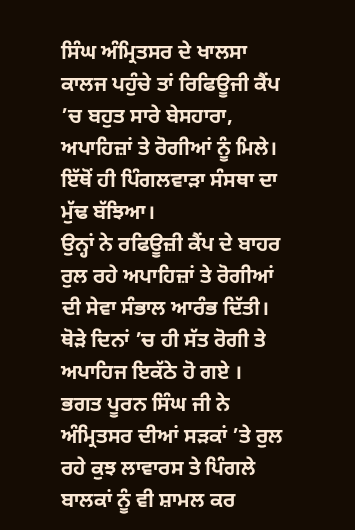ਸਿੰਘ ਅੰਮ੍ਰਿਤਸਰ ਦੇ ਖਾਲਸਾ ਕਾਲਜ ਪਹੁੰਚੇ ਤਾਂ ਰਿਫਿਊਜੀ ਕੈਂਪ ’ਚ ਬਹੁਤ ਸਾਰੇ ਬੇਸਹਾਰਾ, ਅਪਾਹਿਜ਼ਾਂ ਤੇ ਰੋਗੀਆਂ ਨੂੰ ਮਿਲੇ। ਇੱਥੋਂ ਹੀ ਪਿੰਗਲਵਾੜਾ ਸੰਸਥਾ ਦਾ ਮੁੱਢ ਬੱਝਿਆ।
ਉਨ੍ਹਾਂ ਨੇ ਰਫਿਊਜ਼ੀ ਕੈਂਪ ਦੇ ਬਾਹਰ ਰੁਲ ਰਹੇ ਅਪਾਹਿਜ਼ਾਂ ਤੇ ਰੋਗੀਆਂ ਦੀ ਸੇਵਾ ਸੰਭਾਲ ਆਰੰਭ ਦਿੱਤੀ। ਥੋੜੇ ਦਿਨਾਂ ’ਚ ਹੀ ਸੱਤ ਰੋਗੀ ਤੇ ਅਪਾਹਿਜ ਇਕੱਠੇ ਹੋ ਗਏ । ਭਗਤ ਪੂਰਨ ਸਿੰਘ ਜੀ ਨੇ ਅੰਮ੍ਰਿਤਸਰ ਦੀਆਂ ਸੜਕਾਂ ’ਤੇ ਰੁਲ ਰਹੇ ਕੁਝ ਲਾਵਾਰਸ ਤੇ ਪਿੰਗਲੇ ਬਾਲਕਾਂ ਨੂੰ ਵੀ ਸ਼ਾਮਲ ਕਰ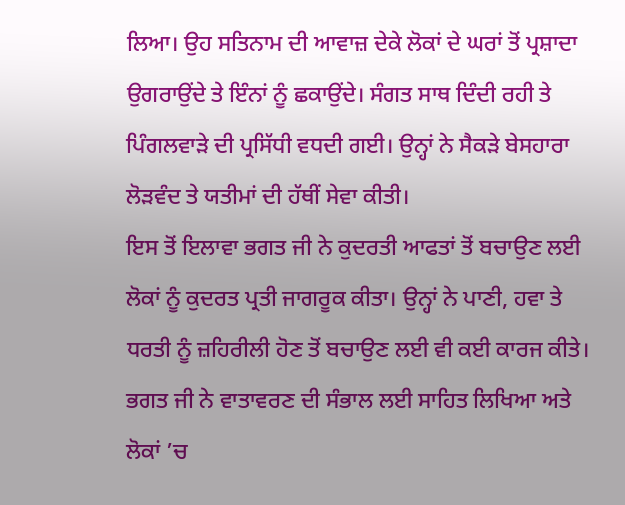ਲਿਆ। ਉਹ ਸਤਿਨਾਮ ਦੀ ਆਵਾਜ਼ ਦੇਕੇ ਲੋਕਾਂ ਦੇ ਘਰਾਂ ਤੋਂ ਪ੍ਰਸ਼ਾਦਾ ਉਗਰਾਉਂਦੇ ਤੇ ਇੰਨਾਂ ਨੂੰ ਛਕਾਉਂਦੇ। ਸੰਗਤ ਸਾਥ ਦਿੰਦੀ ਰਹੀ ਤੇ ਪਿੰਗਲਵਾੜੇ ਦੀ ਪ੍ਰਸਿੱਧੀ ਵਧਦੀ ਗਈ। ਉਨ੍ਹਾਂ ਨੇ ਸੈਕੜੇ ਬੇਸਹਾਰਾ ਲੋੜਵੰਦ ਤੇ ਯਤੀਮਾਂ ਦੀ ਹੱਥੀਂ ਸੇਵਾ ਕੀਤੀ।
ਇਸ ਤੋਂ ਇਲਾਵਾ ਭਗਤ ਜੀ ਨੇ ਕੁਦਰਤੀ ਆਫਤਾਂ ਤੋਂ ਬਚਾਉਣ ਲਈ ਲੋਕਾਂ ਨੂੰ ਕੁਦਰਤ ਪ੍ਰਤੀ ਜਾਗਰੂਕ ਕੀਤਾ। ਉਨ੍ਹਾਂ ਨੇ ਪਾਣੀ, ਹਵਾ ਤੇ ਧਰਤੀ ਨੂੰ ਜ਼ਹਿਰੀਲੀ ਹੋਣ ਤੋਂ ਬਚਾਉਣ ਲਈ ਵੀ ਕਈ ਕਾਰਜ ਕੀਤੇ। ਭਗਤ ਜੀ ਨੇ ਵਾਤਾਵਰਣ ਦੀ ਸੰਭਾਲ ਲਈ ਸਾਹਿਤ ਲਿਖਿਆ ਅਤੇ ਲੋਕਾਂ ’ਚ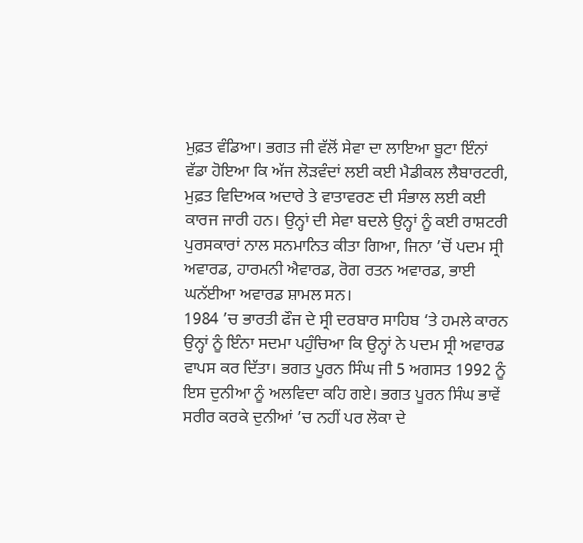ਮੁਫ਼ਤ ਵੰਡਿਆ। ਭਗਤ ਜੀ ਵੱਲੋਂ ਸੇਵਾ ਦਾ ਲਾਇਆ ਬੂਟਾ ਇੰਨਾਂ ਵੱਡਾ ਹੋਇਆ ਕਿ ਅੱਜ ਲੋੜਵੰਦਾਂ ਲਈ ਕਈ ਮੈਡੀਕਲ ਲੈਬਾਰਟਰੀ, ਮੁਫ਼ਤ ਵਿਦਿਅਕ ਅਦਾਰੇ ਤੇ ਵਾਤਾਵਰਣ ਦੀ ਸੰਭਾਲ ਲਈ ਕਈ ਕਾਰਜ ਜਾਰੀ ਹਨ। ਉਨ੍ਹਾਂ ਦੀ ਸੇਵਾ ਬਦਲੇ ਉਨ੍ਹਾਂ ਨੂੰ ਕਈ ਰਾਸ਼ਟਰੀ ਪੁਰਸਕਾਰਾਂ ਨਾਲ ਸਨਮਾਨਿਤ ਕੀਤਾ ਗਿਆ, ਜਿਨਾ ’ਚੋਂ ਪਦਮ ਸ੍ਰੀ ਅਵਾਰਡ, ਹਾਰਮਨੀ ਐਵਾਰਡ, ਰੋਗ ਰਤਨ ਅਵਾਰਡ, ਭਾਈ ਘਨੱਈਆ ਅਵਾਰਡ ਸ਼ਾਮਲ ਸਨ।
1984 ’ਚ ਭਾਰਤੀ ਫੌਜ ਦੇ ਸ੍ਰੀ ਦਰਬਾਰ ਸਾਹਿਬ ‘ਤੇ ਹਮਲੇ ਕਾਰਨ ਉਨ੍ਹਾਂ ਨੂੰ ਇੰਨਾ ਸਦਮਾ ਪਹੁੰਚਿਆ ਕਿ ਉਨ੍ਹਾਂ ਨੇ ਪਦਮ ਸ੍ਰੀ ਅਵਾਰਡ ਵਾਪਸ ਕਰ ਦਿੱਤਾ। ਭਗਤ ਪੂਰਨ ਸਿੰਘ ਜੀ 5 ਅਗਸਤ 1992 ਨੂੰ ਇਸ ਦੁਨੀਆ ਨੂੰ ਅਲਵਿਦਾ ਕਹਿ ਗਏ। ਭਗਤ ਪੂਰਨ ਸਿੰਘ ਭਾਵੇਂ ਸਰੀਰ ਕਰਕੇ ਦੁਨੀਆਂ ’ਚ ਨਹੀਂ ਪਰ ਲੋਕਾ ਦੇ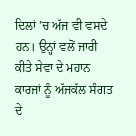ਦਿਲਾਂ ’ਚ ਅੱਜ ਵੀ ਵਸਦੇ ਹਨ। ਉਨ੍ਹਾਂ ਵਲੋਂ ਜਾਰੀ ਕੀਤੇ ਸੇਵਾ ਦੇ ਮਹਾਨ ਕਾਰਜਾਂ ਨੂੰ ਅੱਜਕੱਲ ਸੰਗਤ ਦੇ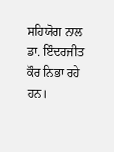ਸਹਿਯੋਗ ਨਾਲ ਡਾ. ਇੰਦਰਜੀਤ ਕੌਰ ਨਿਭਾ ਰਹੇ ਹਨ।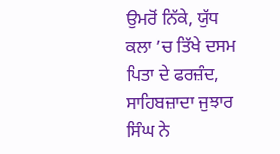ਉਮਰੋਂ ਨਿੱਕੇ, ਯੁੱਧ ਕਲਾ ’ਚ ਤਿੱਖੇ ਦਸਮ ਪਿਤਾ ਦੇ ਫਰਜ਼ੰਦ, ਸਾਹਿਬਜ਼ਾਦਾ ਜੁਝਾਰ ਸਿੰਘ ਨੇ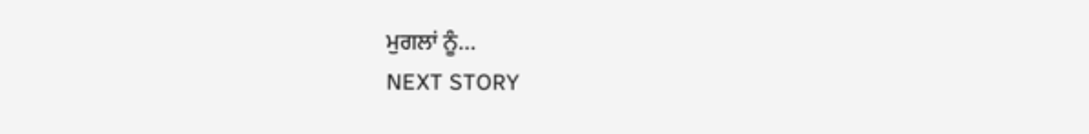ਮੁਗਲਾਂ ਨੂੰ...
NEXT STORY